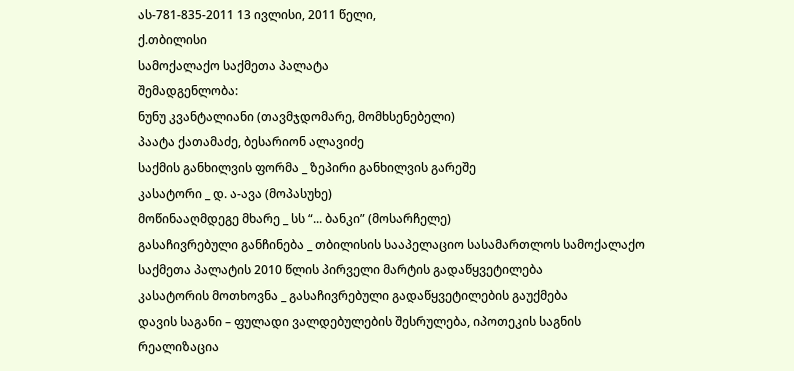ას-781-835-2011 13 ივლისი, 2011 წელი,
ქ.თბილისი
სამოქალაქო საქმეთა პალატა
შემადგენლობა:
ნუნუ კვანტალიანი (თავმჯდომარე, მომხსენებელი)
პაატა ქათამაძე, ბესარიონ ალავიძე
საქმის განხილვის ფორმა _ ზეპირი განხილვის გარეშე
კასატორი _ დ. ა-ავა (მოპასუხე)
მოწინააღმდეგე მხარე _ სს “... ბანკი” (მოსარჩელე)
გასაჩივრებული განჩინება _ თბილისის სააპელაციო სასამართლოს სამოქალაქო საქმეთა პალატის 2010 წლის პირველი მარტის გადაწყვეტილება
კასატორის მოთხოვნა _ გასაჩივრებული გადაწყვეტილების გაუქმება
დავის საგანი – ფულადი ვალდებულების შესრულება, იპოთეკის საგნის რეალიზაცია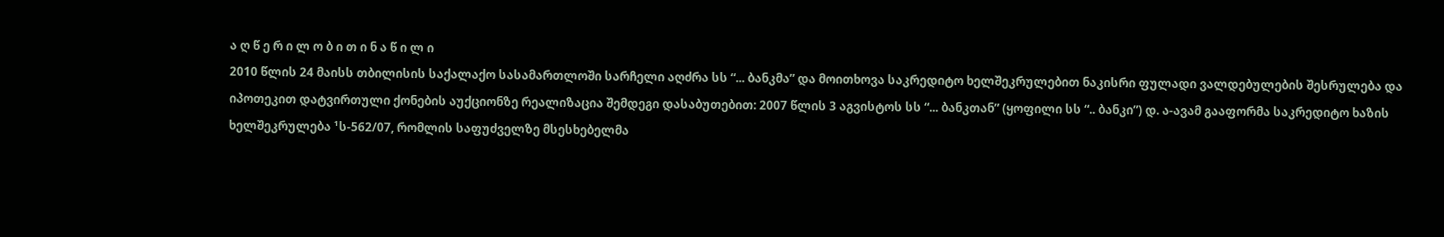ა ღ წ ე რ ი ლ ო ბ ი თ ი ნ ა წ ი ლ ი
2010 წლის 24 მაისს თბილისის საქალაქო სასამართლოში სარჩელი აღძრა სს “... ბანკმა” და მოითხოვა საკრედიტო ხელშეკრულებით ნაკისრი ფულადი ვალდებულების შესრულება და იპოთეკით დატვირთული ქონების აუქციონზე რეალიზაცია შემდეგი დასაბუთებით: 2007 წლის 3 აგვისტოს სს “... ბანკთან” (ყოფილი სს “.. ბანკი”) დ. ა-ავამ გააფორმა საკრედიტო ხაზის ხელშეკრულება ¹ს-562/07, რომლის საფუძველზე მსესხებელმა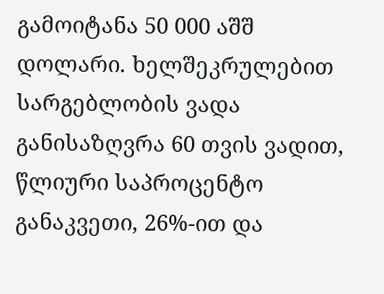გამოიტანა 50 000 აშშ დოლარი. ხელშეკრულებით სარგებლობის ვადა განისაზღვრა 60 თვის ვადით, წლიური საპროცენტო განაკვეთი, 26%-ით და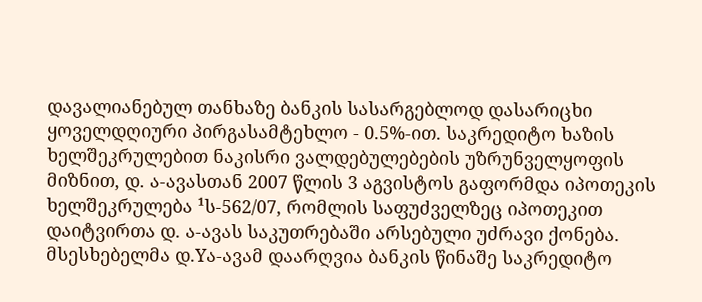დავალიანებულ თანხაზე ბანკის სასარგებლოდ დასარიცხი ყოველდღიური პირგასამტეხლო - 0.5%-ით. საკრედიტო ხაზის ხელშეკრულებით ნაკისრი ვალდებულებების უზრუნველყოფის მიზნით, დ. ა-ავასთან 2007 წლის 3 აგვისტოს გაფორმდა იპოთეკის ხელშეკრულება ¹ს-562/07, რომლის საფუძველზეც იპოთეკით დაიტვირთა დ. ა-ავას საკუთრებაში არსებული უძრავი ქონება. მსესხებელმა დ.Yა-ავამ დაარღვია ბანკის წინაშე საკრედიტო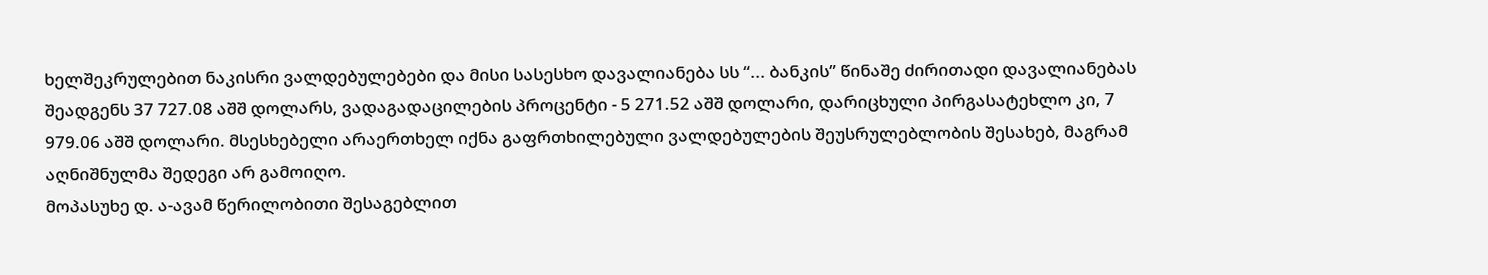ხელშეკრულებით ნაკისრი ვალდებულებები და მისი სასესხო დავალიანება სს “... ბანკის” წინაშე ძირითადი დავალიანებას შეადგენს 37 727.08 აშშ დოლარს, ვადაგადაცილების პროცენტი - 5 271.52 აშშ დოლარი, დარიცხული პირგასატეხლო კი, 7 979.06 აშშ დოლარი. მსესხებელი არაერთხელ იქნა გაფრთხილებული ვალდებულების შეუსრულებლობის შესახებ, მაგრამ აღნიშნულმა შედეგი არ გამოიღო.
მოპასუხე დ. ა-ავამ წერილობითი შესაგებლით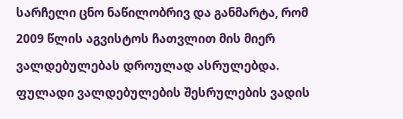სარჩელი ცნო ნაწილობრივ და განმარტა, რომ 2009 წლის აგვისტოს ჩათვლით მის მიერ ვალდებულებას დროულად ასრულებდა. ფულადი ვალდებულების შესრულების ვადის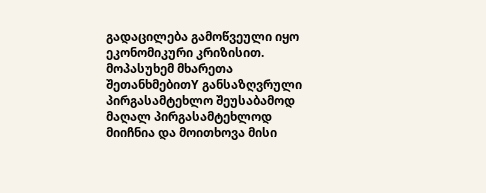გადაცილება გამოწვეული იყო ეკონომიკური კრიზისით. მოპასუხემ მხარეთა შეთანხმებითY განსაზღვრული პირგასამტეხლო შეუსაბამოდ მაღალ პირგასამტეხლოდ მიიჩნია და მოითხოვა მისი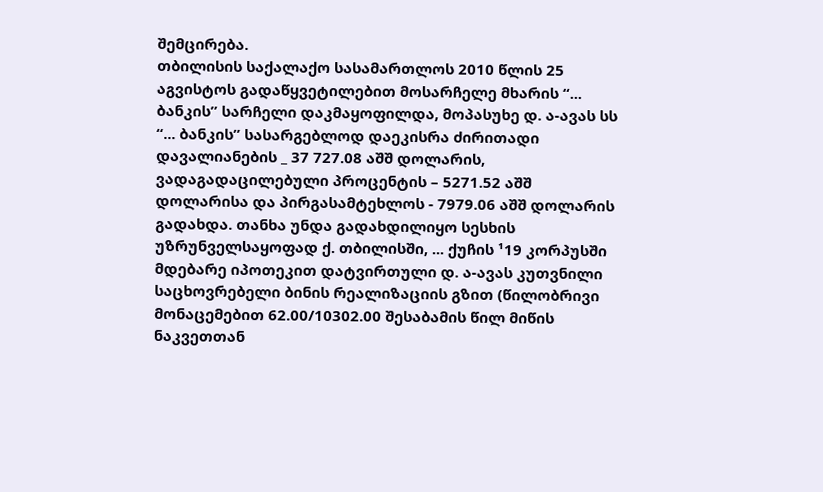შემცირება.
თბილისის საქალაქო სასამართლოს 2010 წლის 25 აგვისტოს გადაწყვეტილებით მოსარჩელე მხარის “... ბანკის” სარჩელი დაკმაყოფილდა, მოპასუხე დ. ა-ავას სს “... ბანკის” სასარგებლოდ დაეკისრა ძირითადი დავალიანების _ 37 727.08 აშშ დოლარის, ვადაგადაცილებული პროცენტის – 5271.52 აშშ დოლარისა და პირგასამტეხლოს - 7979.06 აშშ დოლარის გადახდა. თანხა უნდა გადახდილიყო სესხის უზრუნველსაყოფად ქ. თბილისში, ... ქუჩის ¹19 კორპუსში მდებარე იპოთეკით დატვირთული დ. ა-ავას კუთვნილი საცხოვრებელი ბინის რეალიზაციის გზით (წილობრივი მონაცემებით 62.00/10302.00 შესაბამის წილ მიწის ნაკვეთთან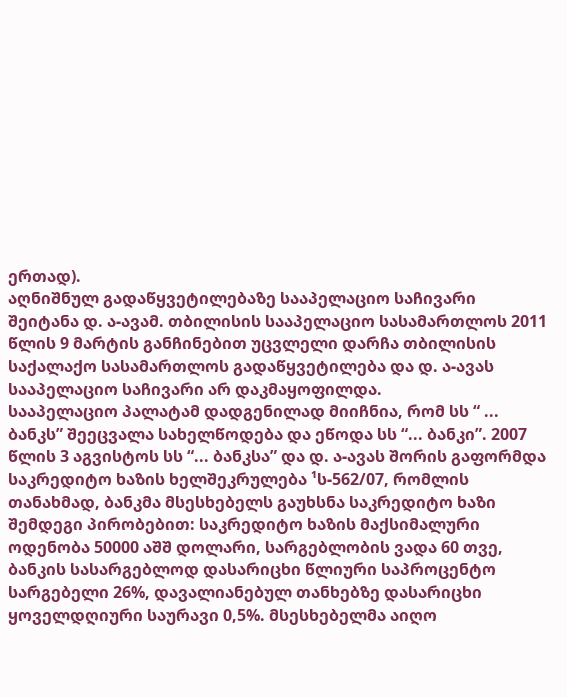ერთად).
აღნიშნულ გადაწყვეტილებაზე სააპელაციო საჩივარი შეიტანა დ. ა-ავამ. თბილისის სააპელაციო სასამართლოს 2011 წლის 9 მარტის განჩინებით უცვლელი დარჩა თბილისის საქალაქო სასამართლოს გადაწყვეტილება და დ. ა-ავას სააპელაციო საჩივარი არ დაკმაყოფილდა.
სააპელაციო პალატამ დადგენილად მიიჩნია, რომ სს “ ... ბანკს” შეეცვალა სახელწოდება და ეწოდა სს “... ბანკი”. 2007 წლის 3 აგვისტოს სს “... ბანკსა” და დ. ა-ავას შორის გაფორმდა საკრედიტო ხაზის ხელშეკრულება ¹ს-562/07, რომლის თანახმად, ბანკმა მსესხებელს გაუხსნა საკრედიტო ხაზი შემდეგი პირობებით: საკრედიტო ხაზის მაქსიმალური ოდენობა 50000 აშშ დოლარი, სარგებლობის ვადა 60 თვე, ბანკის სასარგებლოდ დასარიცხი წლიური საპროცენტო სარგებელი 26%, დავალიანებულ თანხებზე დასარიცხი ყოველდღიური საურავი 0,5%. მსესხებელმა აიღო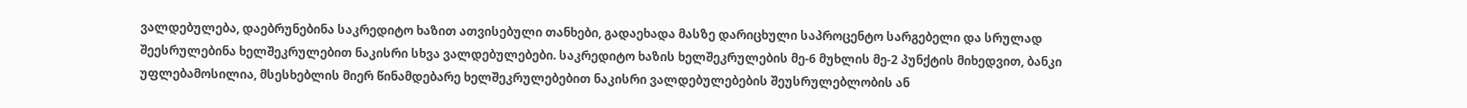ვალდებულება, დაებრუნებინა საკრედიტო ხაზით ათვისებული თანხები, გადაეხადა მასზე დარიცხული საპროცენტო სარგებელი და სრულად შეესრულებინა ხელშეკრულებით ნაკისრი სხვა ვალდებულებები. საკრედიტო ხაზის ხელშეკრულების მე-6 მუხლის მე-2 პუნქტის მიხედვით, ბანკი უფლებამოსილია, მსესხებლის მიერ წინამდებარე ხელშეკრულებებით ნაკისრი ვალდებულებების შეუსრულებლობის ან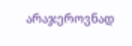არაჯეროვნად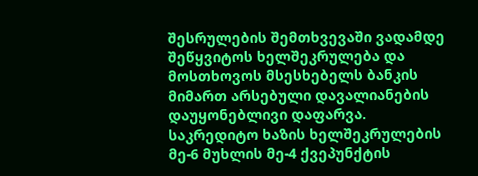შესრულების შემთხვევაში ვადამდე შეწყვიტოს ხელშეკრულება და მოსთხოვოს მსესხებელს ბანკის მიმართ არსებული დავალიანების დაუყონებლივი დაფარვა. საკრედიტო ხაზის ხელშეკრულების მე-6 მუხლის მე-4 ქვეპუნქტის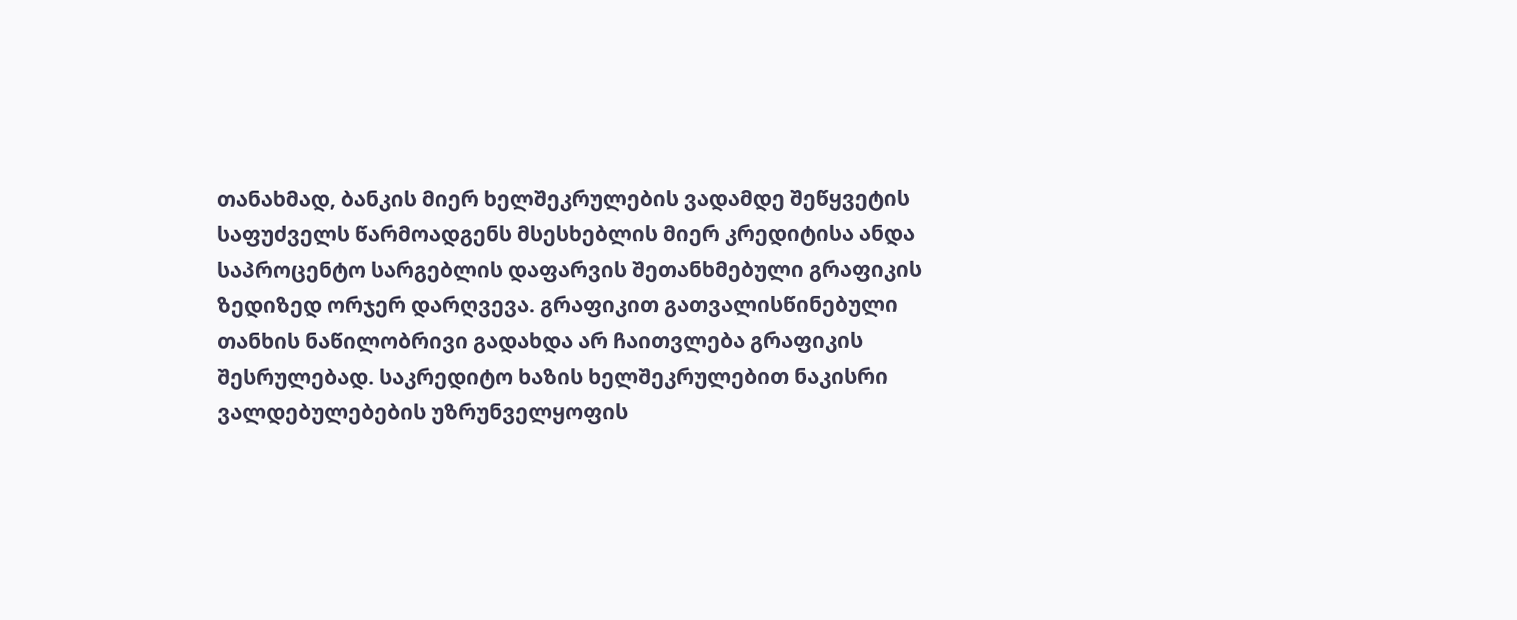თანახმად, ბანკის მიერ ხელშეკრულების ვადამდე შეწყვეტის საფუძველს წარმოადგენს მსესხებლის მიერ კრედიტისა ანდა საპროცენტო სარგებლის დაფარვის შეთანხმებული გრაფიკის ზედიზედ ორჯერ დარღვევა. გრაფიკით გათვალისწინებული თანხის ნაწილობრივი გადახდა არ ჩაითვლება გრაფიკის შესრულებად. საკრედიტო ხაზის ხელშეკრულებით ნაკისრი ვალდებულებების უზრუნველყოფის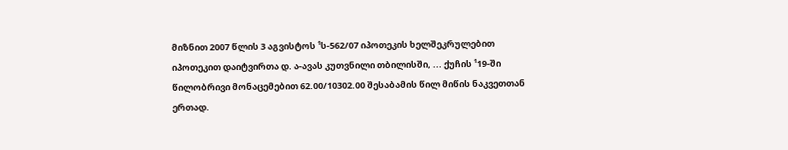მიზნით 2007 წლის 3 აგვისტოს ¹ს-562/07 იპოთეკის ხელშეკრულებით იპოთეკით დაიტვირთა დ. ა-ავას კუთვნილი თბილისში, ... ქუჩის ¹19-ში წილობრივი მონაცემებით 62.00/10302.00 შესაბამის წილ მიწის ნაკვეთთან ერთად.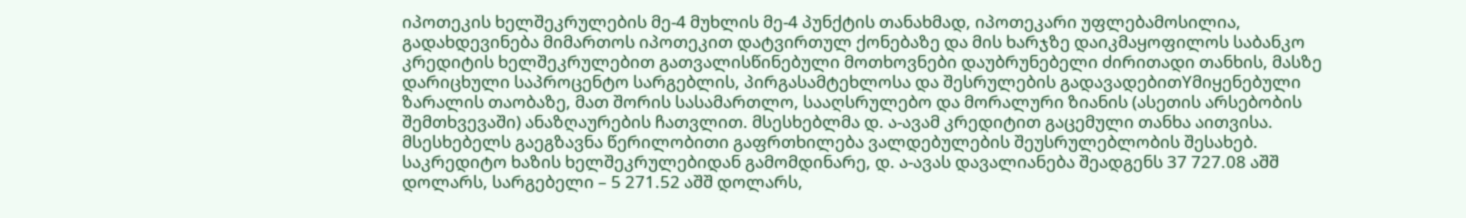იპოთეკის ხელშეკრულების მე-4 მუხლის მე-4 პუნქტის თანახმად, იპოთეკარი უფლებამოსილია, გადახდევინება მიმართოს იპოთეკით დატვირთულ ქონებაზე და მის ხარჯზე დაიკმაყოფილოს საბანკო კრედიტის ხელშეკრულებით გათვალისწინებული მოთხოვნები დაუბრუნებელი ძირითადი თანხის, მასზე დარიცხული საპროცენტო სარგებლის, პირგასამტეხლოსა და შესრულების გადავადებითYმიყენებული ზარალის თაობაზე, მათ შორის სასამართლო, სააღსრულებო და მორალური ზიანის (ასეთის არსებობის შემთხვევაში) ანაზღაურების ჩათვლით. მსესხებლმა დ. ა-ავამ კრედიტით გაცემული თანხა აითვისა. მსესხებელს გაეგზავნა წერილობითი გაფრთხილება ვალდებულების შეუსრულებლობის შესახებ. საკრედიტო ხაზის ხელშეკრულებიდან გამომდინარე, დ. ა-ავას დავალიანება შეადგენს 37 727.08 აშშ დოლარს, სარგებელი – 5 271.52 აშშ დოლარს,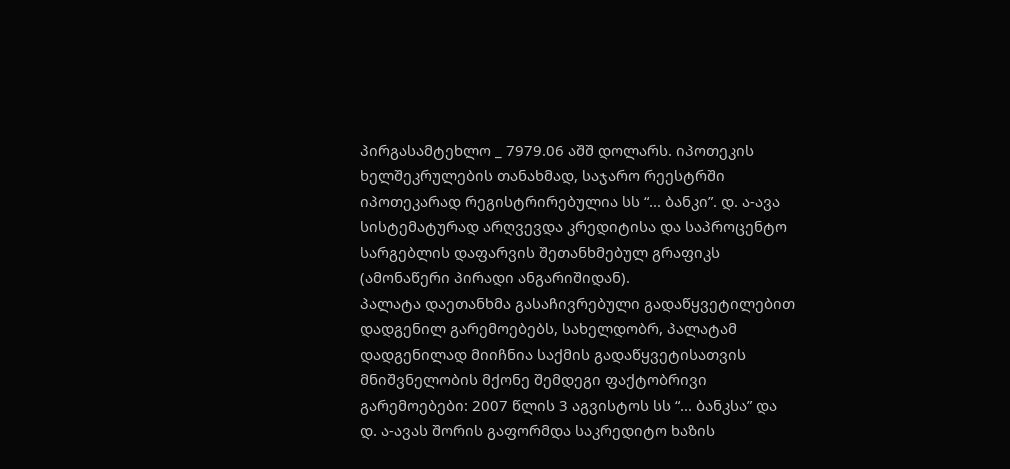პირგასამტეხლო _ 7979.06 აშშ დოლარს. იპოთეკის ხელშეკრულების თანახმად, საჯარო რეესტრში იპოთეკარად რეგისტრირებულია სს “... ბანკი”. დ. ა-ავა სისტემატურად არღვევდა კრედიტისა და საპროცენტო სარგებლის დაფარვის შეთანხმებულ გრაფიკს (ამონაწერი პირადი ანგარიშიდან).
პალატა დაეთანხმა გასაჩივრებული გადაწყვეტილებით დადგენილ გარემოებებს, სახელდობრ, პალატამ დადგენილად მიიჩნია საქმის გადაწყვეტისათვის მნიშვნელობის მქონე შემდეგი ფაქტობრივი გარემოებები: 2007 წლის 3 აგვისტოს სს “... ბანკსა” და დ. ა-ავას შორის გაფორმდა საკრედიტო ხაზის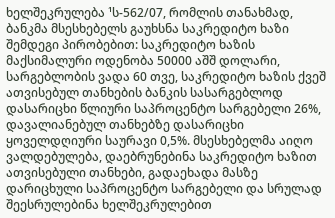ხელშეკრულება ¹ს-562/07, რომლის თანახმად, ბანკმა მსესხებელს გაუხსნა საკრედიტო ხაზი შემდეგი პირობებით: საკრედიტო ხაზის მაქსიმალური ოდენობა 50000 აშშ დოლარი, სარგებლობის ვადა 60 თვე, საკრედიტო ხაზის ქვეშ ათვისებულ თანხების ბანკის სასარგებლოდ დასარიცხი წლიური საპროცენტო სარგებელი 26%, დავალიანებულ თანხებზე დასარიცხი ყოველდღიური საურავი 0,5%. მსესხებელმა აიღო ვალდებულება, დაებრუნებინა საკრედიტო ხაზით ათვისებული თანხები, გადაეხადა მასზე დარიცხული საპროცენტო სარგებელი და სრულად შეესრულებინა ხელშეკრულებით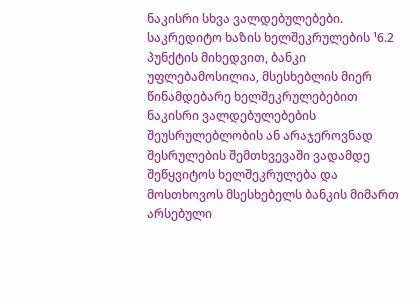ნაკისრი სხვა ვალდებულებები. საკრედიტო ხაზის ხელშეკრულების ¹6.2 პუნქტის მიხედვით, ბანკი უფლებამოსილია, მსესხებლის მიერ წინამდებარე ხელშეკრულებებით ნაკისრი ვალდებულებების შეუსრულებლობის ან არაჯეროვნად შესრულების შემთხვევაში ვადამდე შეწყვიტოს ხელშეკრულება და მოსთხოვოს მსესხებელს ბანკის მიმართ არსებული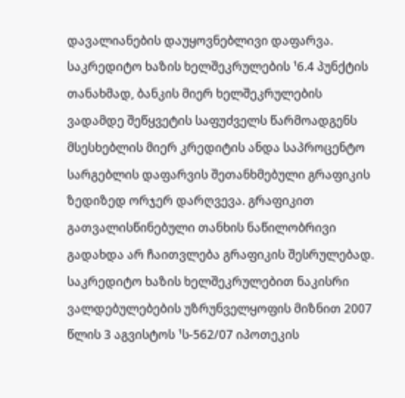დავალიანების დაუყოვნებლივი დაფარვა. საკრედიტო ხაზის ხელშეკრულების ¹6.4 პუნქტის თანახმად, ბანკის მიერ ხელშეკრულების ვადამდე შეწყვეტის საფუძველს წარმოადგენს მსესხებლის მიერ კრედიტის ანდა საპროცენტო სარგებლის დაფარვის შეთანხმებული გრაფიკის ზედიზედ ორჯერ დარღვევა. გრაფიკით გათვალისწინებული თანხის ნაწილობრივი გადახდა არ ჩაითვლება გრაფიკის შესრულებად. საკრედიტო ხაზის ხელშეკრულებით ნაკისრი ვალდებულებების უზრუნველყოფის მიზნით 2007 წლის 3 აგვისტოს ¹ს-562/07 იპოთეკის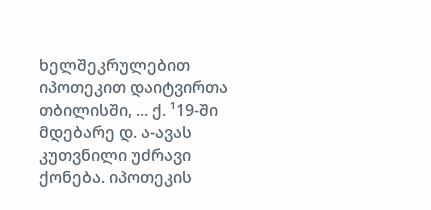ხელშეკრულებით იპოთეკით დაიტვირთა თბილისში, ... ქ. ¹19-ში მდებარე დ. ა-ავას კუთვნილი უძრავი ქონება. იპოთეკის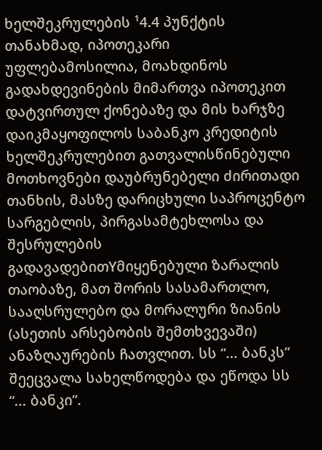ხელშეკრულების ¹4.4 პუნქტის თანახმად, იპოთეკარი უფლებამოსილია, მოახდინოს გადახდევინების მიმართვა იპოთეკით დატვირთულ ქონებაზე და მის ხარჯზე დაიკმაყოფილოს საბანკო კრედიტის ხელშეკრულებით გათვალისწინებული მოთხოვნები დაუბრუნებელი ძირითადი თანხის, მასზე დარიცხული საპროცენტო სარგებლის, პირგასამტეხლოსა და შესრულების გადავადებითYმიყენებული ზარალის თაობაზე, მათ შორის სასამართლო, სააღსრულებო და მორალური ზიანის (ასეთის არსებობის შემთხვევაში) ანაზღაურების ჩათვლით. სს “... ბანკს” შეეცვალა სახელწოდება და ეწოდა სს “... ბანკი”.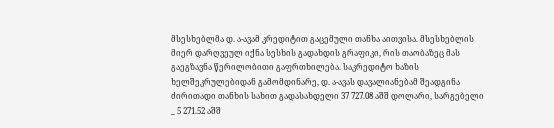მსესხებლმა დ. ა-ავამ კრედიტით გაცემული თანხა აითვისა. მსესხებლის მიერ დარღვეულ იქნა სესხის გადახდის გრაფიკი, რის თაობაზეც მას გაეგზავნა წერილობითი გაფრთხილება. საკრედიტო ხაზის ხელშეკრულებიდან გამომდინარე, დ. ა-ავას დავალიანებამ შეადგინა ძირითადი თანხის სახით გადასახდელი 37 727.08 აშშ დოლარი, სარგებელი _ 5 271.52 აშშ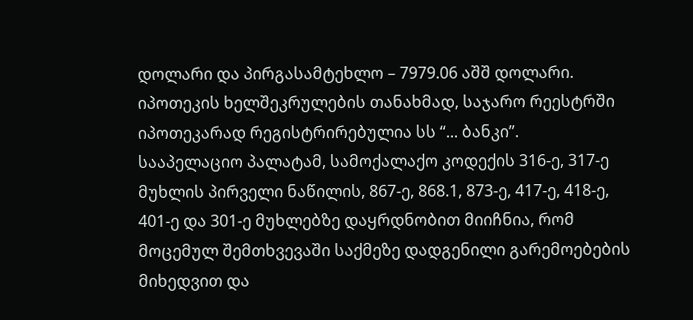დოლარი და პირგასამტეხლო – 7979.06 აშშ დოლარი. იპოთეკის ხელშეკრულების თანახმად, საჯარო რეესტრში იპოთეკარად რეგისტრირებულია სს “... ბანკი”.
სააპელაციო პალატამ, სამოქალაქო კოდექის 316-ე, 317-ე მუხლის პირველი ნაწილის, 867-ე, 868.1, 873-ე, 417-ე, 418-ე, 401-ე და 301-ე მუხლებზე დაყრდნობით მიიჩნია, რომ მოცემულ შემთხვევაში საქმეზე დადგენილი გარემოებების მიხედვით და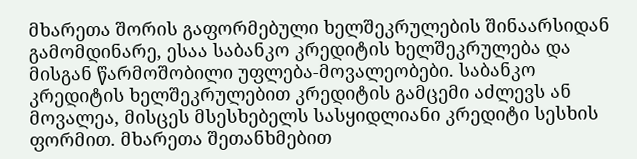მხარეთა შორის გაფორმებული ხელშეკრულების შინაარსიდან გამომდინარე, ესაა საბანკო კრედიტის ხელშეკრულება და მისგან წარმოშობილი უფლება-მოვალეობები. საბანკო კრედიტის ხელშეკრულებით კრედიტის გამცემი აძლევს ან მოვალეა, მისცეს მსესხებელს სასყიდლიანი კრედიტი სესხის ფორმით. მხარეთა შეთანხმებით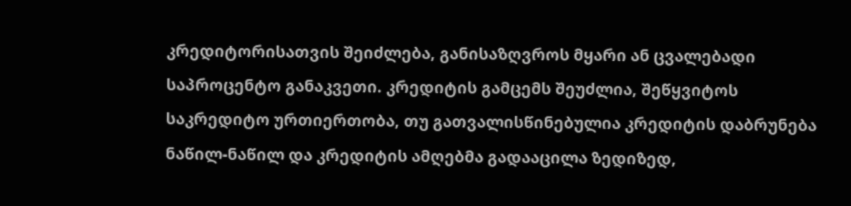კრედიტორისათვის შეიძლება, განისაზღვროს მყარი ან ცვალებადი საპროცენტო განაკვეთი. კრედიტის გამცემს შეუძლია, შეწყვიტოს საკრედიტო ურთიერთობა, თუ გათვალისწინებულია კრედიტის დაბრუნება ნაწილ-ნაწილ და კრედიტის ამღებმა გადააცილა ზედიზედ,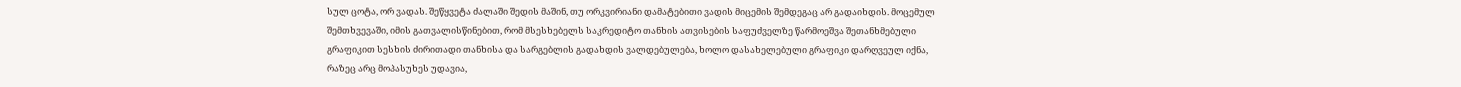სულ ცოტა, ორ ვადას. შეწყვეტა ძალაში შედის მაშინ, თუ ორკვირიანი დამატებითი ვადის მიცემის შემდეგაც არ გადაიხდის. მოცემულ შემთხვევაში, იმის გათვალისწინებით, რომ მსესხებელს საკრედიტო თანხის ათვისების საფუძველზე წარმოეშვა შეთანხმებული გრაფიკით სესხის ძირითადი თანხისა და სარგებლის გადახდის ვალდებულება, ხოლო დასახელებული გრაფიკი დარღვეულ იქნა, რაზეც არც მოპასუხეს უდავია,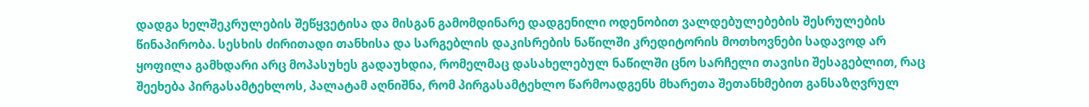დადგა ხელშეკრულების შეწყვეტისა და მისგან გამომდინარე დადგენილი ოდენობით ვალდებულებების შესრულების წინაპირობა. სესხის ძირითადი თანხისა და სარგებლის დაკისრების ნაწილში კრედიტორის მოთხოვნები სადავოდ არ ყოფილა გამხდარი არც მოპასუხეს გადაუხდია, რომელმაც დასახელებულ ნაწილში ცნო სარჩელი თავისი შესაგებლით, რაც შეეხება პირგასამტეხლოს, პალატამ აღნიშნა, რომ პირგასამტეხლო წარმოადგენს მხარეთა შეთანხმებით განსაზღვრულ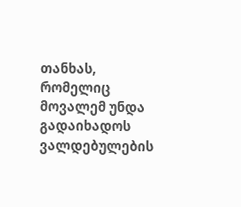თანხას, რომელიც მოვალემ უნდა გადაიხადოს ვალდებულების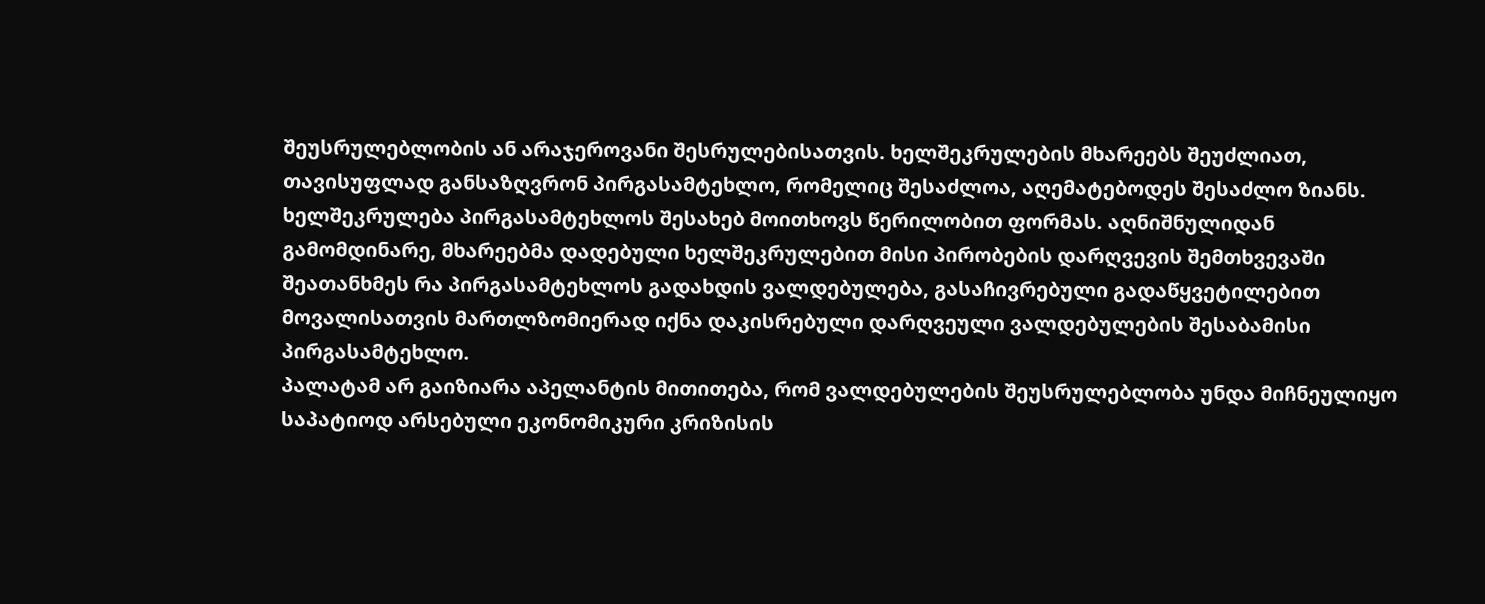შეუსრულებლობის ან არაჯეროვანი შესრულებისათვის. ხელშეკრულების მხარეებს შეუძლიათ, თავისუფლად განსაზღვრონ პირგასამტეხლო, რომელიც შესაძლოა, აღემატებოდეს შესაძლო ზიანს. ხელშეკრულება პირგასამტეხლოს შესახებ მოითხოვს წერილობით ფორმას. აღნიშნულიდან გამომდინარე, მხარეებმა დადებული ხელშეკრულებით მისი პირობების დარღვევის შემთხვევაში შეათანხმეს რა პირგასამტეხლოს გადახდის ვალდებულება, გასაჩივრებული გადაწყვეტილებით მოვალისათვის მართლზომიერად იქნა დაკისრებული დარღვეული ვალდებულების შესაბამისი პირგასამტეხლო.
პალატამ არ გაიზიარა აპელანტის მითითება, რომ ვალდებულების შეუსრულებლობა უნდა მიჩნეულიყო საპატიოდ არსებული ეკონომიკური კრიზისის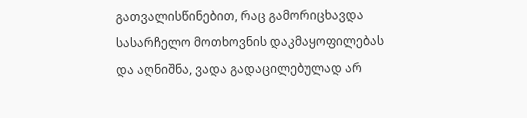გათვალისწინებით, რაც გამორიცხავდა სასარჩელო მოთხოვნის დაკმაყოფილებას და აღნიშნა, ვადა გადაცილებულად არ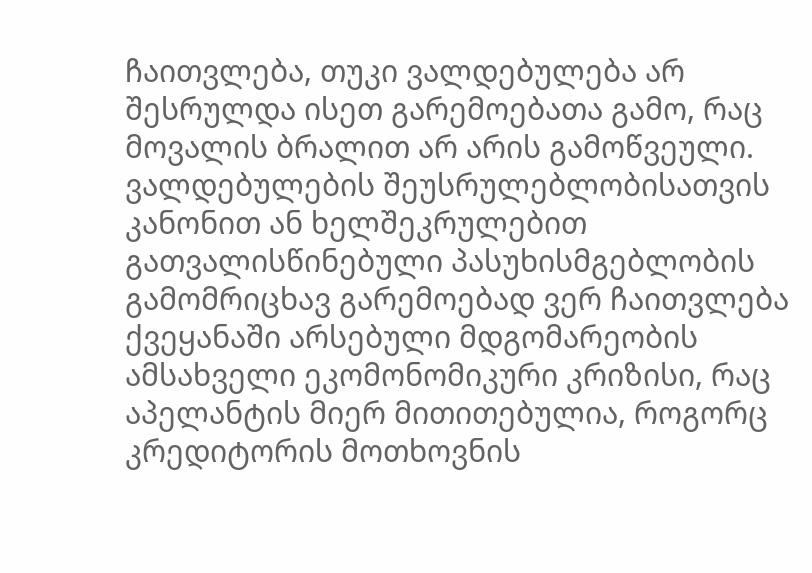ჩაითვლება, თუკი ვალდებულება არ შესრულდა ისეთ გარემოებათა გამო, რაც მოვალის ბრალით არ არის გამოწვეული. ვალდებულების შეუსრულებლობისათვის კანონით ან ხელშეკრულებით გათვალისწინებული პასუხისმგებლობის გამომრიცხავ გარემოებად ვერ ჩაითვლება ქვეყანაში არსებული მდგომარეობის ამსახველი ეკომონომიკური კრიზისი, რაც აპელანტის მიერ მითითებულია, როგორც კრედიტორის მოთხოვნის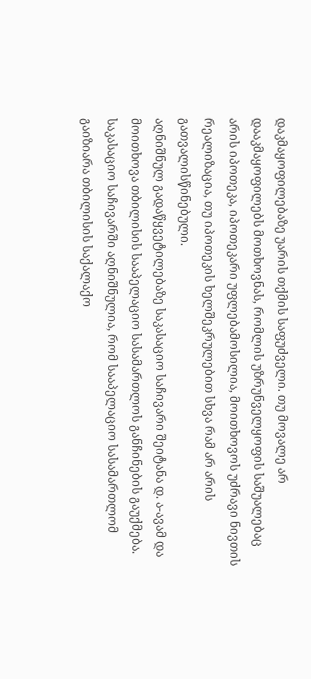დაკმაყოფილებაზე უარის თქმის საფუძველი. თუ მოვალე არ დააკმაყოფილებს მოთხოვნას, რომლის უზრუნველყოფის საშუალებაც არის იპოთეკა, იპოთეკარი უფლებამოსილია, მოითხოვოს უძრავი ნივთის რეალიზაცია, თუ იპოთეკის ხელშეკრულებით სხვა რამ არ არის გათვალისწინებული.
აღნიშნულ გადაწყვეტილებაზე საკასაციო საჩივარი შეიტანა დ. ა-ავამ და მოითხოვა თბილისის სააპელაციო სასამართლოს განჩინების გაუქმება. საკასაციო საჩივარში აღნიშნულია, რომ სააპელაციო სასამართლომ გაიზიარა თბილისის საქალაქო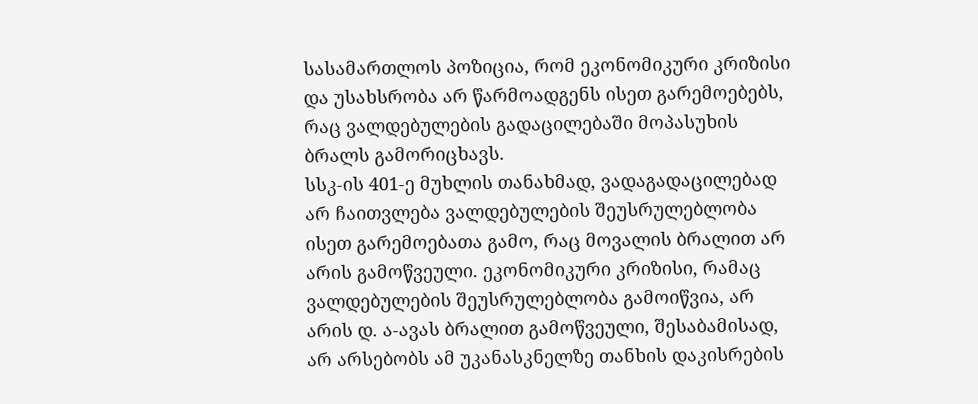სასამართლოს პოზიცია, რომ ეკონომიკური კრიზისი და უსახსრობა არ წარმოადგენს ისეთ გარემოებებს, რაც ვალდებულების გადაცილებაში მოპასუხის ბრალს გამორიცხავს.
სსკ-ის 401-ე მუხლის თანახმად, ვადაგადაცილებად არ ჩაითვლება ვალდებულების შეუსრულებლობა ისეთ გარემოებათა გამო, რაც მოვალის ბრალით არ არის გამოწვეული. ეკონომიკური კრიზისი, რამაც ვალდებულების შეუსრულებლობა გამოიწვია, არ არის დ. ა-ავას ბრალით გამოწვეული, შესაბამისად, არ არსებობს ამ უკანასკნელზე თანხის დაკისრების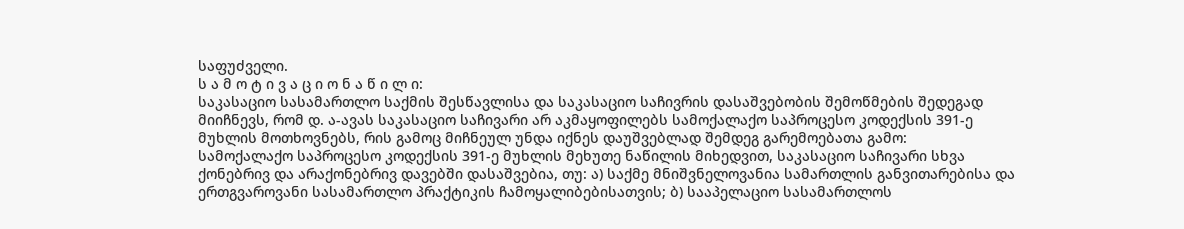საფუძველი.
ს ა მ ო ტ ი ვ ა ც ი ო ნ ა წ ი ლ ი:
საკასაციო სასამართლო საქმის შესწავლისა და საკასაციო საჩივრის დასაშვებობის შემოწმების შედეგად მიიჩნევს, რომ დ. ა-ავას საკასაციო საჩივარი არ აკმაყოფილებს სამოქალაქო საპროცესო კოდექსის 391-ე მუხლის მოთხოვნებს, რის გამოც მიჩნეულ უნდა იქნეს დაუშვებლად შემდეგ გარემოებათა გამო:
სამოქალაქო საპროცესო კოდექსის 391-ე მუხლის მეხუთე ნაწილის მიხედვით, საკასაციო საჩივარი სხვა ქონებრივ და არაქონებრივ დავებში დასაშვებია, თუ: ა) საქმე მნიშვნელოვანია სამართლის განვითარებისა და ერთგვაროვანი სასამართლო პრაქტიკის ჩამოყალიბებისათვის; ბ) სააპელაციო სასამართლოს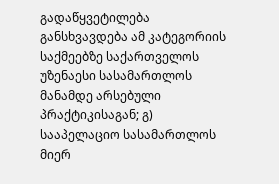გადაწყვეტილება განსხვავდება ამ კატეგორიის საქმეებზე საქართველოს უზენაესი სასამართლოს მანამდე არსებული პრაქტიკისაგან; გ) სააპელაციო სასამართლოს მიერ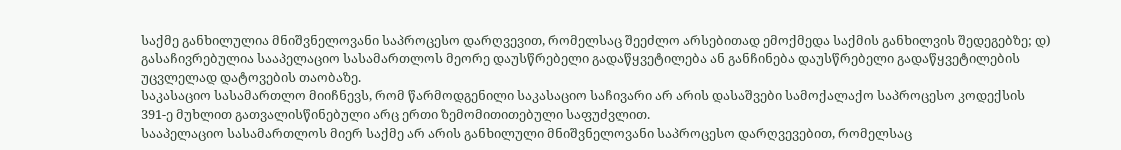საქმე განხილულია მნიშვნელოვანი საპროცესო დარღვევით, რომელსაც შეეძლო არსებითად ემოქმედა საქმის განხილვის შედეგებზე; დ) გასაჩივრებულია სააპელაციო სასამართლოს მეორე დაუსწრებელი გადაწყვეტილება ან განჩინება დაუსწრებელი გადაწყვეტილების უცვლელად დატოვების თაობაზე.
საკასაციო სასამართლო მიიჩნევს, რომ წარმოდგენილი საკასაციო საჩივარი არ არის დასაშვები სამოქალაქო საპროცესო კოდექსის 391-ე მუხლით გათვალისწინებული არც ერთი ზემომითითებული საფუძვლით.
სააპელაციო სასამართლოს მიერ საქმე არ არის განხილული მნიშვნელოვანი საპროცესო დარღვევებით, რომელსაც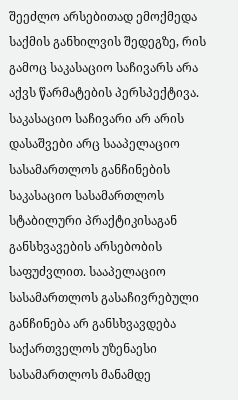შეეძლო არსებითად ემოქმედა საქმის განხილვის შედეგზე, რის გამოც საკასაციო საჩივარს არა აქვს წარმატების პერსპექტივა.
საკასაციო საჩივარი არ არის დასაშვები არც სააპელაციო სასამართლოს განჩინების საკასაციო სასამართლოს სტაბილური პრაქტიკისაგან განსხვავების არსებობის საფუძვლით. სააპელაციო სასამართლოს გასაჩივრებული განჩინება არ განსხვავდება საქართველოს უზენაესი სასამართლოს მანამდე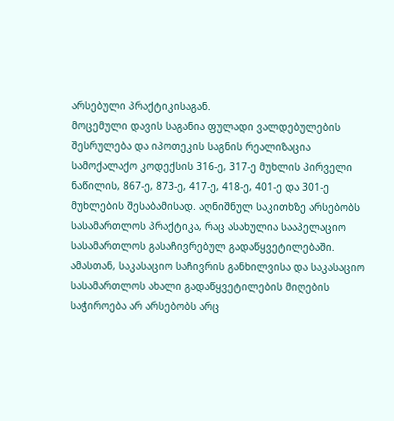არსებული პრაქტიკისაგან.
მოცემული დავის საგანია ფულადი ვალდებულების შესრულება და იპოთეკის საგნის რეალიზაცია სამოქალაქო კოდექსის 316-ე, 317-ე მუხლის პირველი ნაწილის, 867-ე, 873-ე, 417-ე, 418-ე, 401-ე და 301-ე მუხლების შესაბამისად. აღნიშნულ საკითხზე არსებობს სასამართლოს პრაქტიკა, რაც ასახულია სააპელაციო სასამართლოს გასაჩივრებულ გადაწყვეტილებაში.
ამასთან, საკასაციო საჩივრის განხილვისა და საკასაციო სასამართლოს ახალი გადაწყვეტილების მიღების საჭიროება არ არსებობს არც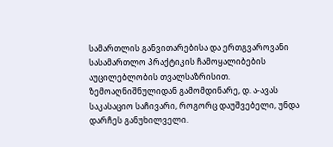სამართლის განვითარებისა და ერთგვაროვანი სასამართლო პრაქტიკის ჩამოყალიბების აუცილებლობის თვალსაზრისით.
ზემოაღნიშნულიდან გამომდინარე, დ. ა-ავას საკასაციო საჩივარი, როგორც დაუშვებელი, უნდა დარჩეს განუხილველი.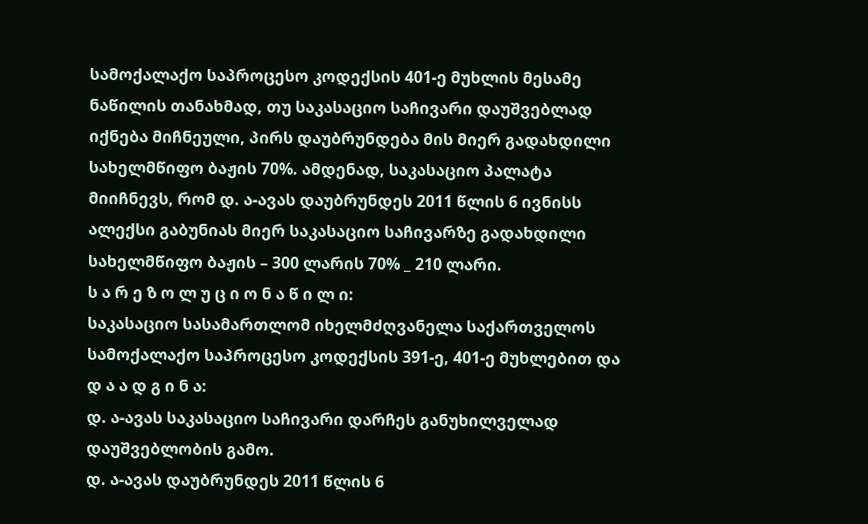სამოქალაქო საპროცესო კოდექსის 401-ე მუხლის მესამე ნაწილის თანახმად, თუ საკასაციო საჩივარი დაუშვებლად იქნება მიჩნეული, პირს დაუბრუნდება მის მიერ გადახდილი სახელმწიფო ბაჟის 70%. ამდენად, საკასაციო პალატა მიიჩნევს, რომ დ. ა-ავას დაუბრუნდეს 2011 წლის 6 ივნისს ალექსი გაბუნიას მიერ საკასაციო საჩივარზე გადახდილი სახელმწიფო ბაჟის – 300 ლარის 70% _ 210 ლარი.
ს ა რ ე ზ ო ლ უ ც ი ო ნ ა წ ი ლ ი:
საკასაციო სასამართლომ იხელმძღვანელა საქართველოს სამოქალაქო საპროცესო კოდექსის 391-ე, 401-ე მუხლებით და
დ ა ა დ გ ი ნ ა:
დ. ა-ავას საკასაციო საჩივარი დარჩეს განუხილველად დაუშვებლობის გამო.
დ. ა-ავას დაუბრუნდეს 2011 წლის 6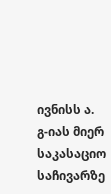ივნისს ა. გ-იას მიერ საკასაციო საჩივარზე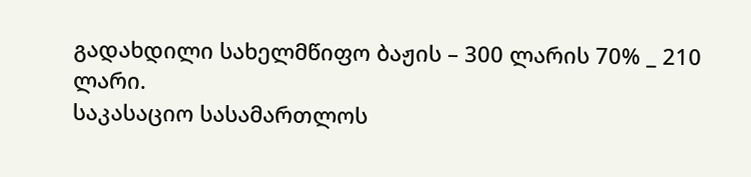გადახდილი სახელმწიფო ბაჟის – 300 ლარის 70% _ 210 ლარი.
საკასაციო სასამართლოს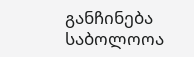განჩინება საბოლოოა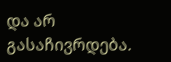და არ გასაჩივრდება.